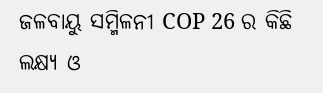ଜଳବାୟୁ ସମ୍ମିଳନୀ COP 26 ର କିଛି ଲକ୍ଷ୍ୟ ଓ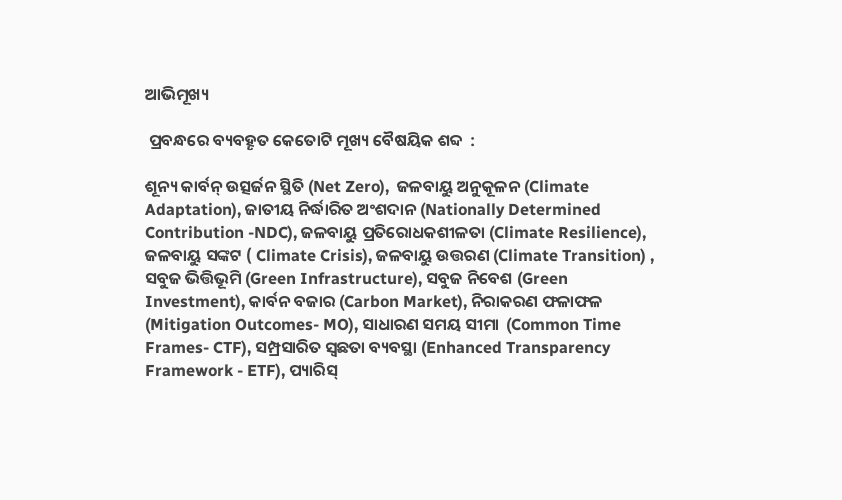ଆଭିମୂଖ୍ୟ

 ପ୍ରବନ୍ଧରେ ବ୍ୟବହୄତ କେତୋଟି ମୂଖ୍ୟ ବୈଷୟିକ ଶବ୍ଦ  :

ଶୂନ୍ୟ କାର୍ବନ୍ ଉତ୍ସର୍ଜନ ସ୍ଥିତି (Net Zero),  ଜଳବାୟୁ ଅନୁକୂଳନ (Climate Adaptation), ଜାତୀୟ ନିର୍ଦ୍ଧାରିତ ଅଂଶଦାନ (Nationally Determined Contribution -NDC), ଜଳବାୟୁ ପ୍ରତିରୋଧକଶୀଳତା (Climate Resilience), ଜଳବାୟୁ ସଙ୍କଟ ( Climate Crisis), ଜଳବାୟୁ ଉତ୍ତରଣ (Climate Transition) , ସବୁଜ ଭିତ୍ତିଭୂମି (Green Infrastructure), ସବୁଜ ନିବେଶ (Green Investment), କାର୍ବନ ବଜାର (Carbon Market), ନିରାକରଣ ଫଳାଫଳ (Mitigation Outcomes- MO), ସାଧାରଣ ସମୟ ସୀମା  (Common Time Frames- CTF), ସମ୍ପ୍ରସାରିତ ସ୍ୱଛତା ବ୍ୟବସ୍ଥା (Enhanced Transparency Framework - ETF), ପ୍ୟାରିସ୍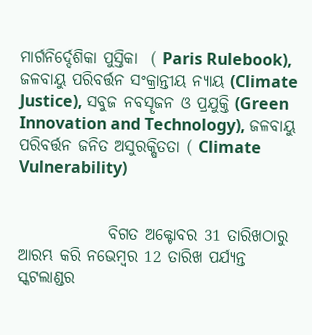ମାର୍ଗନିର୍ଦ୍ଦେଶିକା ପୁସ୍ତିକା  ( Paris Rulebook), ଜଳବାୟୁ ପରିବର୍ତ୍ତନ ସଂକ୍ରାନ୍ତୀୟ ନ୍ୟାୟ (Climate Justice), ସବୁଜ ନବସୄଜନ ଓ ପ୍ରଯୁକ୍ତି (Green Innovation and Technology), ଜଳବାୟୁ ପରିବର୍ତ୍ତନ ଜନିତ ଅସୁରକ୍ଷିତତା ( Climate Vulnerability)


              ବିଗତ ଅକ୍ଟୋବର 31 ତାରିଖଠାରୁ ଆରମ୍ଭ କରି ନଭେମ୍ବର 12 ତାରିଖ ପର୍ଯ୍ୟନ୍ତ  ସ୍କଟଲାଣ୍ଡର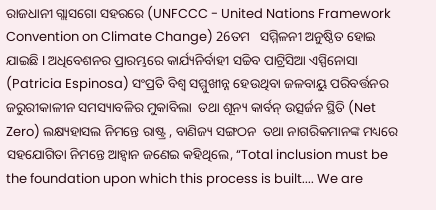ରାଜଧାନୀ ଗ୍ଲାସଗୋ ସହରରେ (UNFCCC - United Nations Framework Convention on Climate Change) 26ତମ   ସମ୍ମିଳନୀ ଅନୁଷ୍ଠିତ ହୋଇ ଯାଇଛି I ଅଧିବେଶନର ପ୍ରାରମ୍ଭରେ କାର୍ଯ୍ୟନିର୍ବାହୀ ସଚ୍ଚିବ ପାଟ୍ରିସିଆ ଏସ୍ପିନୋସା (Patricia Espinosa) ସଂପ୍ରତି ବିଶ୍ୱ ସମ୍ମୁଖୀନ୍ନ ହେଉଥିବା ଜଳବାୟୁ ପରିବର୍ତ୍ତନର ଜରୁରୀକାଳୀନ ସମସ୍ୟାବଳିର ମୁକାବିଲା  ତଥା ଶୂନ୍ୟ କାର୍ବନ୍ ଉତ୍ସର୍ଜନ ସ୍ଥିତି (Net Zero) ଲକ୍ଷ୍ୟହାସଲ ନିମନ୍ତେ ରାଷ୍ଟ୍ର , ବାଣିଜ୍ୟ ସଙ୍ଗଠନ  ତଥା ନାଗରିକମାନଙ୍କ ମଧ୍ୟରେ ସହଯୋଗିତା ନିମନ୍ତେ ଆହ୍ୱାନ ଜଣେଇ କହିଥିଲେ, “Total inclusion must be the foundation upon which this process is built.... We are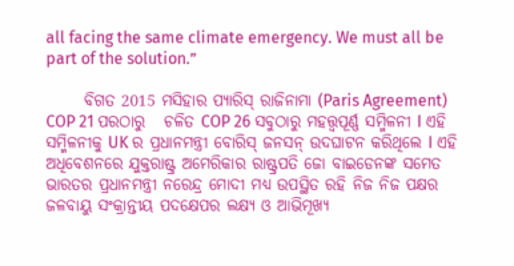all facing the same climate emergency. We must all be part of the solution.”

      ବିଗତ 2015 ମସିହାର ପ୍ୟାରିସ୍ ରାଜିନାମା (Paris Agreement) COP 21 ପରଠାରୁ   ଚଳିତ COP 26 ସବୁଠାରୁ ମହତ୍ତ୍ୱପୂର୍ଣ୍ଣ ସମ୍ମିଳନୀ I ଏହି ସମ୍ମିଳନୀକୁ UK ର ପ୍ରଧାନମନ୍ତ୍ରୀ ବୋରିସ୍ ଜନସନ୍ ଉଦଘାଟନ କରିଥିଲେ I ଏହି ଅଧିବେଶନରେ ଯୁକ୍ତରାଷ୍ଟ୍ର ଅମେରିକାର ରାଷ୍ଟ୍ରପତି ଜୋ ବାଇଡେନଙ୍କ ସମେତ ଭାରତର ପ୍ରଧାନମନ୍ତ୍ରୀ ନରେନ୍ଦ୍ର ମୋଦୀ ମଧ୍ୟ ଉପସ୍ଥିତ ରହି ନିଜ ନିଜ ପକ୍ଷର ଜଳବାୟୁ ସଂକ୍ରାନ୍ତୀୟ ପଦକ୍ଷେପର ଲକ୍ଷ୍ୟ ଓ ଆଭିମୂଖ୍ୟ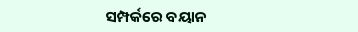ସମ୍ପର୍କରେ ବୟାନ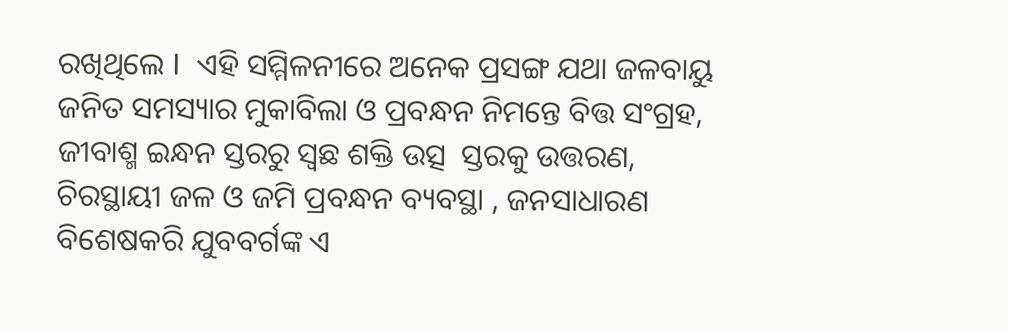ରଖିଥିଲେ I  ଏହି ସମ୍ମିଳନୀରେ ଅନେକ ପ୍ରସଙ୍ଗ ଯଥା ଜଳବାୟୁ ଜନିତ ସମସ୍ୟାର ମୁକାବିଲା ଓ ପ୍ରବନ୍ଧନ ନିମନ୍ତେ ବିତ୍ତ ସଂଗ୍ରହ, ଜୀବାଶ୍ମ ଇନ୍ଧନ ସ୍ତରରୁ ସ୍ୱଛ ଶକ୍ତି ଉତ୍ସ  ସ୍ତରକୁ ଉତ୍ତରଣ, ଚିରସ୍ଥାୟୀ ଜଳ ଓ ଜମି ପ୍ରବନ୍ଧନ ବ୍ୟବସ୍ଥା , ଜନସାଧାରଣ ବିଶେଷକରି ଯୁବବର୍ଗଙ୍କ ଏ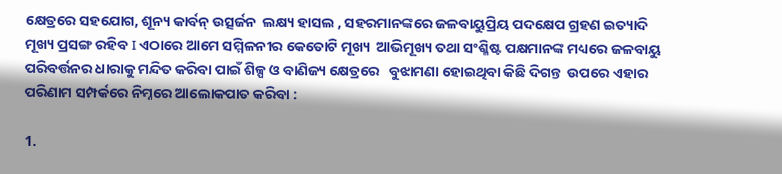କ୍ଷେତ୍ରରେ ସହଯୋଗ, ଶୂନ୍ୟ କାର୍ବନ୍ ଉତ୍ସର୍ଜନ  ଲକ୍ଷ୍ୟ ହାସଲ , ସହରମାନଙ୍କରେ ଜଳବାୟୁପ୍ରିୟ ପଦକ୍ଷେପ ଗ୍ରହଣ ଇତ୍ୟାଦି ମୂଖ୍ୟ ପ୍ରସଙ୍ଗ ରହିବ I ଏଠାରେ ଆମେ ସମ୍ମିଳନୀର କେତୋଟି ମୂଖ୍ୟ  ଆଭିମୂଖ୍ୟ ତଥା ସଂଶ୍ଳିଷ୍ଟ ପକ୍ଷମାନଙ୍କ ମଧ୍ୟରେ ଜଳବାୟୁ ପରିବର୍ତ୍ତନର ଧାରାକୁ ମନ୍ଦିତ କରିବା ପାଇଁ ଶିଳ୍ପ ଓ ବାଣିଜ୍ୟ କ୍ଷେତ୍ରରେ   ବୁଝାମଣା ହୋଇଥିବା କିଛି ଦିଗନ୍ତ  ଉପରେ ଏହାର ପରିଣାମ ସମ୍ପର୍କରେ ନିମ୍ନରେ ଆଲୋକପାତ କରିବା :

1.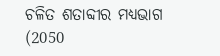ଚଳିତ ଶତାବ୍ଦୀର ମଧ୍ୟଭାଗ (2050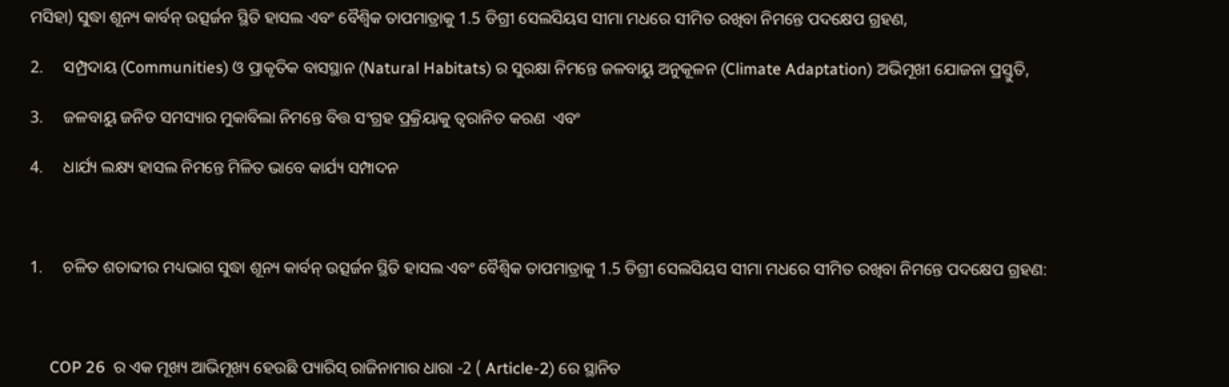ମସିହା) ସୁଦ୍ଧା ଶୂନ୍ୟ କାର୍ବନ୍ ଉତ୍ସର୍ଜନ ସ୍ଥିତି ହାସଲ ଏବଂ ବୈଶ୍ୱିକ ତାପମାତ୍ରାକୁ 1.5 ଡିଗ୍ରୀ ସେଲସିୟସ ସୀମା ମଧରେ ସୀମିତ ରଖିବା ନିମନ୍ତେ ପଦକ୍ଷେପ ଗ୍ରହଣ,

2.     ସମ୍ପ୍ରଦାୟ (Communities) ଓ ପ୍ରାକୄତିକ ବାସସ୍ଥାନ (Natural Habitats) ର ସୁରକ୍ଷା ନିମନ୍ତେ ଜଳବାୟୁ ଅନୁକୂଳନ (Climate Adaptation) ଅଭିମୂଖୀ ଯୋଜନା ପ୍ରସ୍ତୁତି,

3.     ଜଳବାୟୁ ଜନିତ ସମସ୍ୟାର ମୁକାବିଲା ନିମନ୍ତେ ବିତ୍ତ ସଂଗ୍ରହ ପ୍ରକ୍ରିୟାକୁ ତ୍ୱରାନିତ କରଣ  ଏବଂ

4.     ଧାର୍ଯ୍ୟ ଲକ୍ଷ୍ୟ ହାସଲ ନିମନ୍ତେ ମିଳିତ ଭାବେ କାର୍ଯ୍ୟ ସମ୍ପାଦନ



1.     ଚଳିତ ଶତାବ୍ଦୀର ମଧ୍ୟଭାଗ ସୁଦ୍ଧା ଶୂନ୍ୟ କାର୍ବନ୍ ଉତ୍ସର୍ଜନ ସ୍ଥିତି ହାସଲ ଏବଂ ବୈଶ୍ୱିକ ତାପମାତ୍ରାକୁ 1.5 ଡିଗ୍ରୀ ସେଲସିୟସ ସୀମା ମଧରେ ସୀମିତ ରଖିବା ନିମନ୍ତେ ପଦକ୍ଷେପ ଗ୍ରହଣ:



     COP 26  ର ଏକ ମୂଖ୍ୟ ଆଭିମୂଖ୍ୟ ହେଉଛି ପ୍ୟାରିସ୍ ରାଜିନାମାର ଧାରା -2 ( Article-2) ରେ ସ୍ଥାନିତ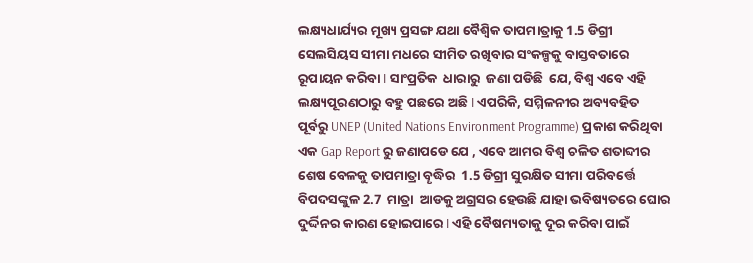ଲକ୍ଷ୍ୟଧାର୍ଯ୍ୟର ମୂଖ୍ୟ ପ୍ରସଙ୍ଗ ଯଥା ବୈଶ୍ୱିକ ତାପମାତ୍ରାକୁ 1.5 ଡିଗ୍ରୀ ସେଲସିୟସ ସୀମା ମଧରେ ସୀମିତ ରଖିବାର ସଂକଳ୍ପକୁ ବାସ୍ତବତାରେ ରୂପାୟନ କରିବା I ସାଂପ୍ରତିକ  ଧାରାରୁ  ଜଣା ପଡିଛି  ଯେ, ବିଶ୍ୱ ଏବେ ଏହି ଲକ୍ଷ୍ୟପୂରଣଠାରୁ ବହୁ ପଛରେ ଅଛି I ଏପରିକି, ସମ୍ମିଳନୀର ଅବ୍ୟବହିତ ପୂର୍ବରୁ UNEP (United Nations Environment Programme) ପ୍ରକାଶ କରିଥିବା  ଏକ Gap Report ରୁ ଜଣାପଡେ ଯେ , ଏବେ ଆମର ବିଶ୍ୱ ଚଳିତ ଶତାବ୍ଦୀର ଶେଷ ବେଳକୁ ତାପମାତ୍ରା ବୄଦ୍ଧିର  1.5 ଡିଗ୍ରୀ ସୁରକ୍ଷିତ ସୀମା ପରିବର୍ତ୍ତେ ବିପଦସଙ୍କୁଳ 2.7  ମାତ୍ରା  ଆଡକୁ ଅଗ୍ରସର ହେଉଛି ଯାହା ଭବିଷ୍ୟତରେ ଘୋର ଦୁର୍ଦ୍ଦିନର କାରଣ ହୋଇପାରେ I ଏହି ବୈଷମ୍ୟତାକୁ ଦୂର କରିବା ପାଇଁ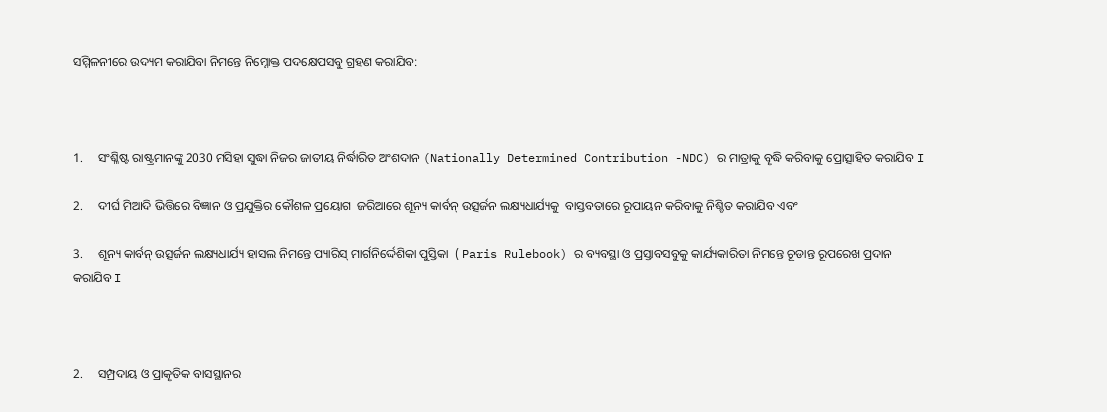ସମ୍ମିଳନୀରେ ଉଦ୍ୟମ କରାଯିବା ନିମନ୍ତେ ନିମ୍ନୋକ୍ତ ପଦକ୍ଷେପସବୁ ଗ୍ରହଣ କରାଯିବ:



1.     ସଂଶ୍ଳିଷ୍ଟ ରାଷ୍ଟ୍ରମାନଙ୍କୁ 2030 ମସିହା ସୁଦ୍ଧା ନିଜର ଜାତୀୟ ନିର୍ଦ୍ଧାରିତ ଅଂଶଦାନ (Nationally Determined Contribution -NDC) ର ମାତ୍ରାକୁ ବୄଦ୍ଧି କରିବାକୁ ପ୍ରୋତ୍ସାହିତ କରାଯିବ I

2.     ଦୀର୍ଘ ମିଆଦି ଭିତ୍ତିରେ ବିଜ୍ଞାନ ଓ ପ୍ରଯୁକ୍ତିର କୌଶଳ ପ୍ରୟୋଗ  ଜରିଆରେ ଶୂନ୍ୟ କାର୍ବନ୍ ଉତ୍ସର୍ଜନ ଲକ୍ଷ୍ୟଧାର୍ଯ୍ୟକୁ  ବାସ୍ତବତାରେ ରୂପାୟନ କରିବାକୁ ନିଶ୍ଚିତ କରାଯିବ ଏବଂ

3.     ଶୂନ୍ୟ କାର୍ବନ୍ ଉତ୍ସର୍ଜନ ଲକ୍ଷ୍ୟଧାର୍ଯ୍ୟ ହାସଲ ନିମନ୍ତେ ପ୍ୟାରିସ୍ ମାର୍ଗନିର୍ଦ୍ଦେଶିକା ପୁସ୍ତିକା  ( Paris Rulebook) ର ବ୍ୟବସ୍ଥା ଓ ପ୍ରସ୍ତାବସବୁକୁ କାର୍ଯ୍ୟକାରିତା ନିମନ୍ତେ ଚୂଡାନ୍ତ ରୂପରେଖ ପ୍ରଦାନ କରାଯିବ I



2.     ସମ୍ପ୍ରଦାୟ ଓ ପ୍ରାକୄତିକ ବାସସ୍ଥାନର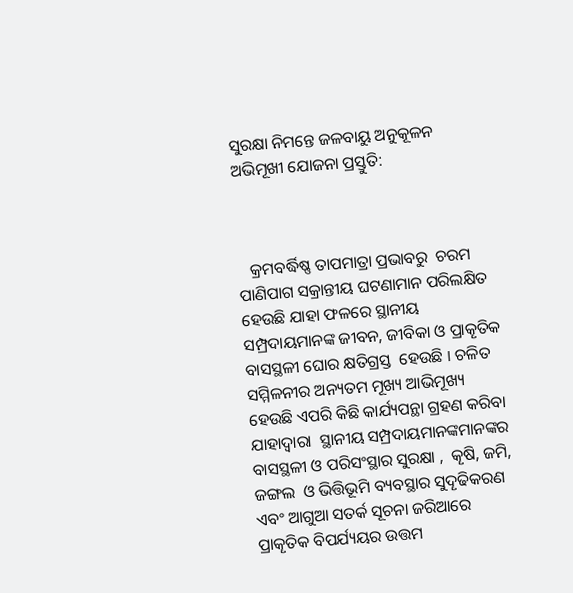ସୁରକ୍ଷା ନିମନ୍ତେ ଜଳବାୟୁ ଅନୁକୂଳନ ଅଭିମୂଖୀ ଯୋଜନା ପ୍ରସ୍ତୁତି:



   କ୍ରମବର୍ଦ୍ଧିଷ୍ଣ ତାପମାତ୍ରା ପ୍ରଭାବରୁ  ଚରମ ପାଣିପାଗ ସକ୍ରାନ୍ତୀୟ ଘଟଣାମାନ ପରିଲକ୍ଷିତ ହେଉଛି ଯାହା ଫଳରେ ସ୍ଥାନୀୟ ସମ୍ପ୍ରଦାୟମାନଙ୍କ ଜୀବନ, ଜୀବିକା ଓ ପ୍ରାକୄତିକ ବାସସ୍ଥଳୀ ଘୋର କ୍ଷତିଗ୍ରସ୍ତ  ହେଉଛି I ଚଳିତ ସମ୍ମିଳନୀର ଅନ୍ୟତମ ମୂଖ୍ୟ ଆଭିମୂଖ୍ୟ ହେଉଛି ଏପରି କିଛି କାର୍ଯ୍ୟପନ୍ଥା ଗ୍ରହଣ କରିବା ଯାହାଦ୍ୱାରା  ସ୍ଥାନୀୟ ସମ୍ପ୍ରଦାୟମାନଙ୍କମାନଙ୍କର ବାସସ୍ଥଳୀ ଓ ପରିସଂସ୍ଥାର ସୁରକ୍ଷା ,  କୄଷି, ଜମି, ଜଙ୍ଗଲ  ଓ ଭିତ୍ତିଭୂମି ବ୍ୟବସ୍ଥାର ସୁଦୄଢିକରଣ  ଏବଂ ଆଗୁଆ ସତର୍କ ସୂଚନା ଜରିଆରେ ପ୍ରାକୄତିକ ବିପର୍ଯ୍ୟୟର ଉତ୍ତମ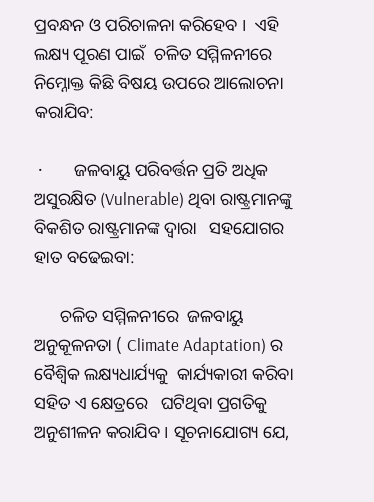ପ୍ରବନ୍ଧନ ଓ ପରିଚାଳନା କରିହେବ I  ଏହି ଲକ୍ଷ୍ୟ ପୂରଣ ପାଇଁ  ଚଳିତ ସମ୍ମିଳନୀରେ ନିମ୍ନୋକ୍ତ କିଛି ବିଷୟ ଉପରେ ଆଲୋଚନା କରାଯିବ:

 ·       ଜଳବାୟୁ ପରିବର୍ତ୍ତନ ପ୍ରତି ଅଧିକ ଅସୁରକ୍ଷିତ (Vulnerable) ଥିବା ରାଷ୍ଟ୍ରମାନଙ୍କୁ ବିକଶିତ ରାଷ୍ଟ୍ରମାନଙ୍କ ଦ୍ୱାରା   ସହଯୋଗର ହାତ ବଢେଇବା:

      ଚଳିତ ସମ୍ମିଳନୀରେ  ଜଳବାୟୁ ଅନୁକୂଳନତା ( Climate Adaptation) ର ବୈଶ୍ୱିକ ଲକ୍ଷ୍ୟଧାର୍ଯ୍ୟକୁ  କାର୍ଯ୍ୟକାରୀ କରିବା ସହିତ ଏ କ୍ଷେତ୍ରରେ   ଘଟିଥିବା ପ୍ରଗତିକୁ ଅନୁଶୀଳନ କରାଯିବ I ସୂଚନାଯୋଗ୍ୟ ଯେ,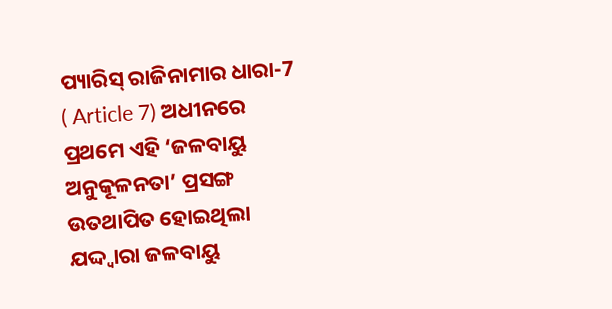ପ୍ୟାରିସ୍ ରାଜିନାମାର ଧାରା-7 ( Article 7) ଅଧୀନରେ ପ୍ରଥମେ ଏହି ‘ଜଳବାୟୁ ଅନୁକୂଳନତା’ ପ୍ରସଙ୍ଗ ଉତଥାପିତ ହୋଇଥିଲା ଯଦ୍ଦ୍ୱାରା ଜଳବାୟୁ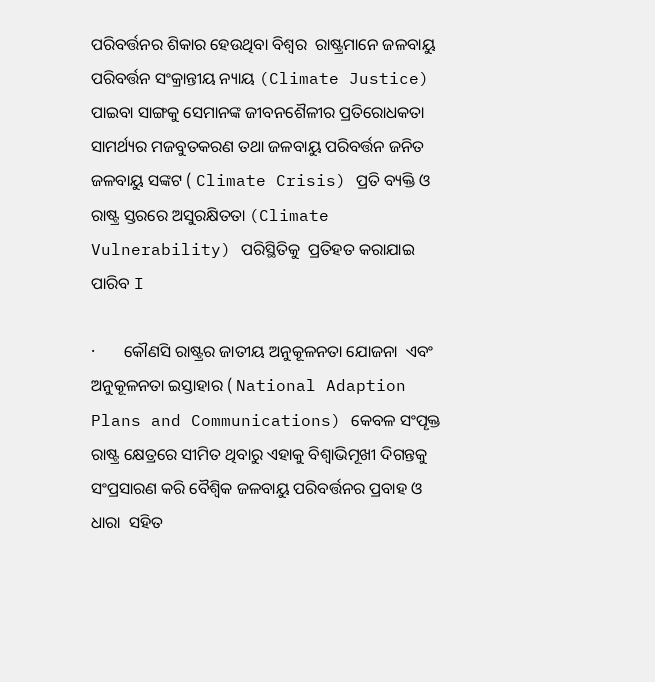ପରିବର୍ତ୍ତନର ଶିକାର ହେଉଥିବା ବିଶ୍ୱର  ରାଷ୍ଟ୍ରମାନେ ଜଳବାୟୁ ପରିବର୍ତ୍ତନ ସଂକ୍ରାନ୍ତୀୟ ନ୍ୟାୟ (Climate Justice) ପାଇବା ସାଙ୍ଗକୁ ସେମାନଙ୍କ ଜୀବନଶୈଳୀର ପ୍ରତିରୋଧକତା ସାମର୍ଥ୍ୟର ମଜବୁତକରଣ ତଥା ଜଳବାୟୁ ପରିବର୍ତ୍ତନ ଜନିତ ଜଳବାୟୁ ସଙ୍କଟ ( Climate Crisis) ପ୍ରତି ବ୍ୟକ୍ତି ଓ ରାଷ୍ଟ୍ର ସ୍ତରରେ ଅସୁରକ୍ଷିତତା (Climate Vulnerability) ପରିସ୍ଥିତିକୁ  ପ୍ରତିହତ କରାଯାଇ ପାରିବ I

·       କୌଣସି ରାଷ୍ଟ୍ରର ଜାତୀୟ ଅନୁକୂଳନତା ଯୋଜନା  ଏବଂ ଅନୁକୂଳନତା ଇସ୍ତାହାର ( National Adaption Plans and Communications) କେବଳ ସଂପୄକ୍ତ ରାଷ୍ଟ୍ର କ୍ଷେତ୍ରରେ ସୀମିତ ଥିବାରୁ ଏହାକୁ ବିଶ୍ୱାଭିମୂଖୀ ଦିଗନ୍ତକୁ ସଂପ୍ରସାରଣ କରି ବୈଶ୍ୱିକ ଜଳବାୟୁ ପରିବର୍ତ୍ତନର ପ୍ରବାହ ଓ ଧାରା  ସହିତ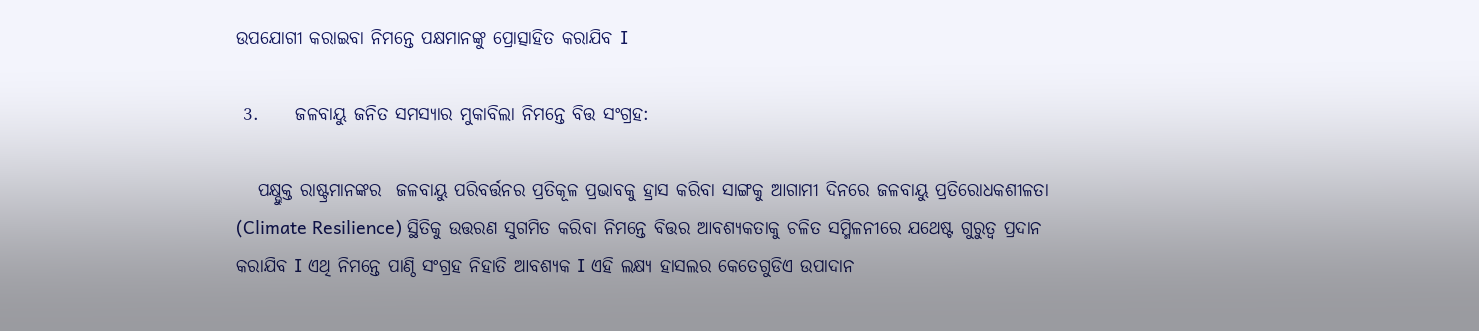ଉପଯୋଗୀ କରାଇବା ନିମନ୍ତେ ପକ୍ଷମାନଙ୍କୁ ପ୍ରୋତ୍ସାହିତ କରାଯିବ I

 3.     ଜଳବାୟୁ ଜନିତ ସମସ୍ୟାର ମୁକାବିଲା ନିମନ୍ତେ ବିତ୍ତ ସଂଗ୍ରହ:

   ପକ୍ଷ୍ଭୁକ୍ତ ରାଷ୍ଟ୍ରମାନଙ୍କର  ଜଳବାୟୁ ପରିବର୍ତ୍ତନର ପ୍ରତିକୂଳ ପ୍ରଭାବକୁ ହ୍ରାସ କରିବା ସାଙ୍ଗକୁ ଆଗାମୀ ଦିନରେ ଜଳବାୟୁ ପ୍ରତିରୋଧକଶୀଳତା (Climate Resilience) ସ୍ଥିତିକୁ ଉତ୍ତରଣ ସୁଗମିତ କରିବା ନିମନ୍ତେ ବିତ୍ତର ଆବଶ୍ୟକତାକୁ ଚଳିତ ସମ୍ମିଳନୀରେ ଯଥେଷ୍ଟ ଗୁରୁତ୍ୱ ପ୍ରଦାନ କରାଯିବ I ଏଥି ନିମନ୍ତେ ପାଣ୍ଠି ସଂଗ୍ରହ ନିହାତି ଆବଶ୍ୟକ I ଏହି ଲକ୍ଷ୍ୟ ହାସଲର କେତେଗୁଡିଏ ଉପାଦାନ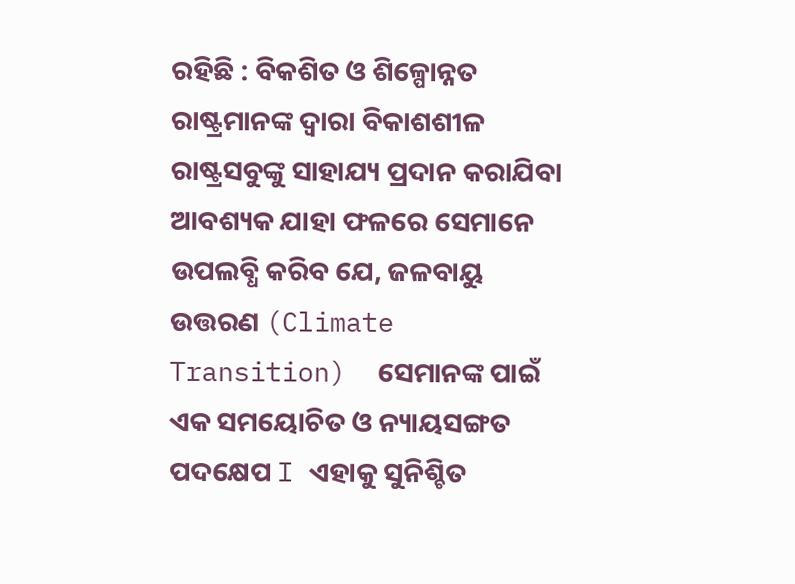ରହିଛି : ବିକଶିତ ଓ ଶିଳ୍ପୋନ୍ନତ ରାଷ୍ଟ୍ରମାନଙ୍କ ଦ୍ୱାରା ବିକାଶଶୀଳ ରାଷ୍ଟ୍ରସବୁଙ୍କୁ ସାହାଯ୍ୟ ପ୍ରଦାନ କରାଯିବା ଆବଶ୍ୟକ ଯାହା ଫଳରେ ସେମାନେ ଉପଲବ୍ଧି କରିବ ଯେ, ଜଳବାୟୁ ଉତ୍ତରଣ (Climate Transition)  ସେମାନଙ୍କ ପାଇଁ ଏକ ସମୟୋଚିତ ଓ ନ୍ୟାୟସଙ୍ଗତ ପଦକ୍ଷେପ I ଏହାକୁ ସୁନିଶ୍ଚିତ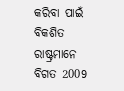କରିବା ପାଇଁ ବିକଶିତ ରାଷ୍ଟ୍ରମାନେ ବିଗତ 2009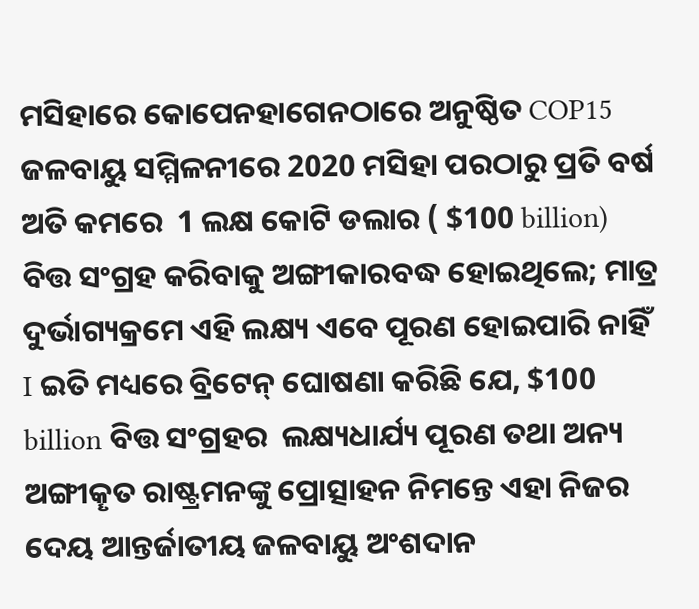ମସିହାରେ କୋପେନହାଗେନଠାରେ ଅନୁଷ୍ଠିତ COP15 ଜଳବାୟୁ ସମ୍ମିଳନୀରେ 2020 ମସିହା ପରଠାରୁ ପ୍ରତି ବର୍ଷ  ଅତି କମରେ  1 ଲକ୍ଷ କୋଟି ଡଲାର ( $100 billion) ବିତ୍ତ ସଂଗ୍ରହ କରିବାକୁ ଅଙ୍ଗୀକାରବଦ୍ଧ ହୋଇଥିଲେ; ମାତ୍ର ଦୁର୍ଭାଗ୍ୟକ୍ରମେ ଏହି ଲକ୍ଷ୍ୟ ଏବେ ପୂରଣ ହୋଇପାରି ନାହିଁ I ଇତି ମଧ୍ୟରେ ବ୍ରିଟେନ୍ ଘୋଷଣା କରିଛି ଯେ, $100 billion ବିତ୍ତ ସଂଗ୍ରହର  ଲକ୍ଷ୍ୟଧାର୍ଯ୍ୟ ପୂରଣ ତଥା ଅନ୍ୟ ଅଙ୍ଗୀକୄତ ରାଷ୍ଟ୍ରମନଙ୍କୁ ପ୍ରୋତ୍ସାହନ ନିମନ୍ତେ ଏହା ନିଜର ଦେୟ ଆନ୍ତର୍ଜାତୀୟ ଜଳବାୟୁ ଅଂଶଦାନ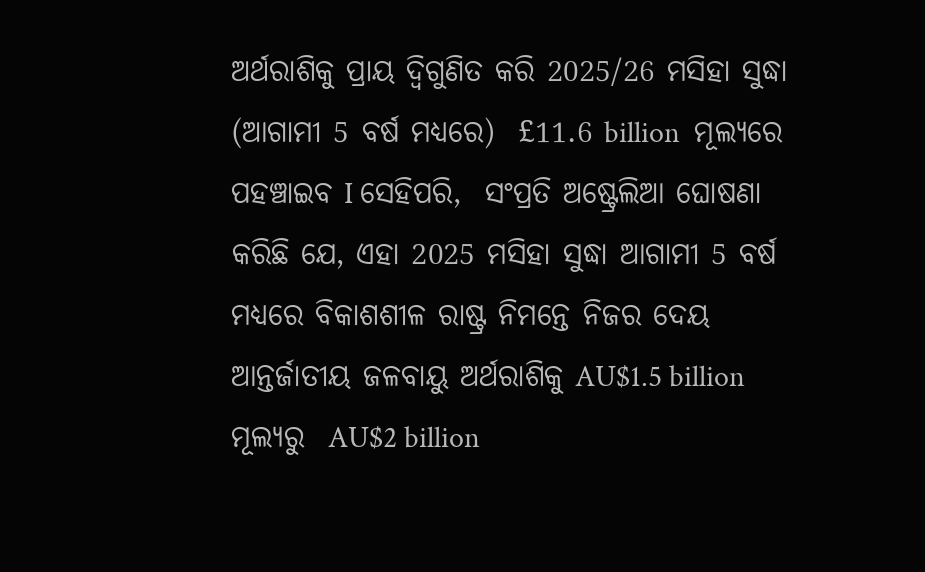ଅର୍ଥରାଶିକୁ ପ୍ରାୟ ଦ୍ୱିଗୁଣିତ କରି 2025/26 ମସିହା ସୁଦ୍ଧା (ଆଗାମୀ 5 ବର୍ଷ ମଧ୍ୟରେ)  £11.6 billion  ମୂଲ୍ୟରେ ପହଞ୍ଚାଇବ I ସେହିପରି,  ସଂପ୍ରତି ଅଷ୍ଟ୍ରେଲିଆ ଘୋଷଣା କରିଛି ଯେ, ଏହା 2025 ମସିହା ସୁଦ୍ଧା ଆଗାମୀ 5 ବର୍ଷ ମଧ୍ୟରେ ବିକାଶଶୀଳ ରାଷ୍ଟ୍ର ନିମନ୍ତେ ନିଜର ଦେୟ ଆନ୍ତର୍ଜାତୀୟ ଜଳବାୟୁ ଅର୍ଥରାଶିକୁ AU$1.5 billion ମୂଲ୍ୟରୁ  AU$2 billion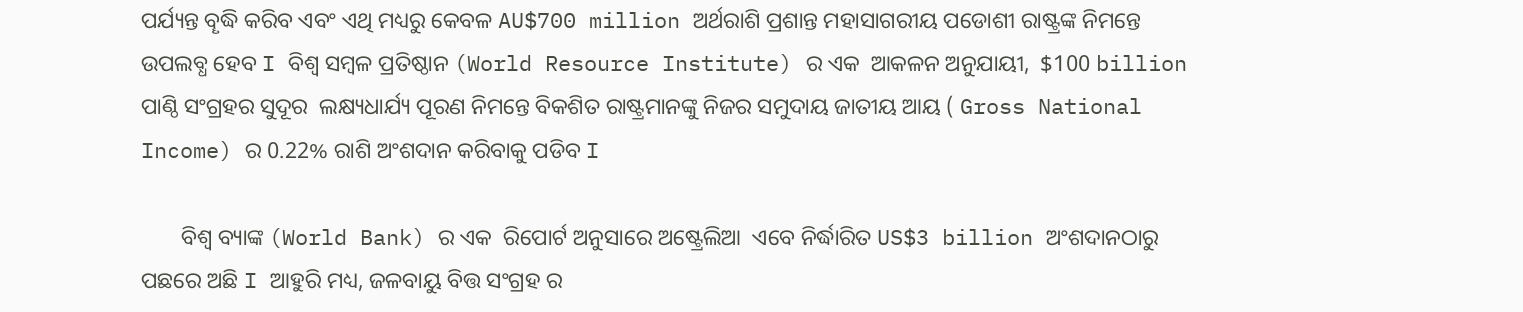ପର୍ଯ୍ୟନ୍ତ ବୄଦ୍ଧି କରିବ ଏବଂ ଏଥି ମଧ୍ୟରୁ କେବଳ AU$700 million ଅର୍ଥରାଶି ପ୍ରଶାନ୍ତ ମହାସାଗରୀୟ ପଡୋଶୀ ରାଷ୍ଟ୍ରଙ୍କ ନିମନ୍ତେ ଉପଲବ୍ଧ ହେବ I ବିଶ୍ୱ ସମ୍ବଳ ପ୍ରତିଷ୍ଠାନ (World Resource Institute) ର ଏକ  ଆକଳନ ଅନୁଯାୟୀ,  $100 billion ପାଣ୍ଠି ସଂଗ୍ରହର ସୁଦୂର  ଲକ୍ଷ୍ୟଧାର୍ଯ୍ୟ ପୂରଣ ନିମନ୍ତେ ବିକଶିତ ରାଷ୍ଟ୍ରମାନଙ୍କୁ ନିଜର ସମୁଦାୟ ଜାତୀୟ ଆୟ ( Gross National Income) ର 0.22% ରାଶି ଅଂଶଦାନ କରିବାକୁ ପଡିବ I

       ବିଶ୍ୱ ବ୍ୟାଙ୍କ (World Bank) ର ଏକ  ରିପୋର୍ଟ ଅନୁସାରେ ଅଷ୍ଟ୍ରେଲିଆ  ଏବେ ନିର୍ଦ୍ଧାରିତ US$3 billion ଅଂଶଦାନଠାରୁ ପଛରେ ଅଛି I ଆହୁରି ମଧ୍ୟ, ଜଳବାୟୁ ବିତ୍ତ ସଂଗ୍ରହ ର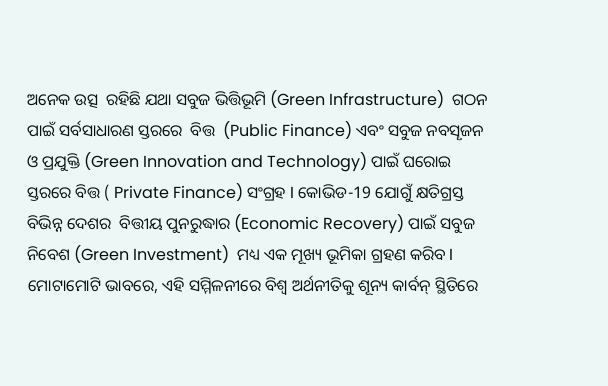ଅନେକ ଉତ୍ସ  ରହିଛି ଯଥା ସବୁଜ ଭିତ୍ତିଭୂମି (Green Infrastructure)  ଗଠନ ପାଇଁ ସର୍ବସାଧାରଣ ସ୍ତରରେ  ବିତ୍ତ  (Public Finance) ଏବଂ ସବୁଜ ନବସୄଜନ ଓ ପ୍ରଯୁକ୍ତି (Green Innovation and Technology) ପାଇଁ ଘରୋଇ ସ୍ତରରେ ବିତ୍ତ ( Private Finance) ସଂଗ୍ରହ I କୋଭିଡ-19 ଯୋଗୁଁ କ୍ଷତିଗ୍ରସ୍ତ ବିଭିନ୍ନ ଦେଶର  ବିତ୍ତୀୟ ପୁନରୁଦ୍ଧାର (Economic Recovery) ପାଇଁ ସବୁଜ ନିବେଶ (Green Investment)  ମଧ୍ୟ ଏକ ମୂଖ୍ୟ ଭୂମିକା ଗ୍ରହଣ କରିବ I ମୋଟାମୋଟି ଭାବରେ, ଏହି ସମ୍ମିଳନୀରେ ବିଶ୍ୱ ଅର୍ଥନୀତିକୁ ଶୂନ୍ୟ କାର୍ବନ୍ ସ୍ଥିତିରେ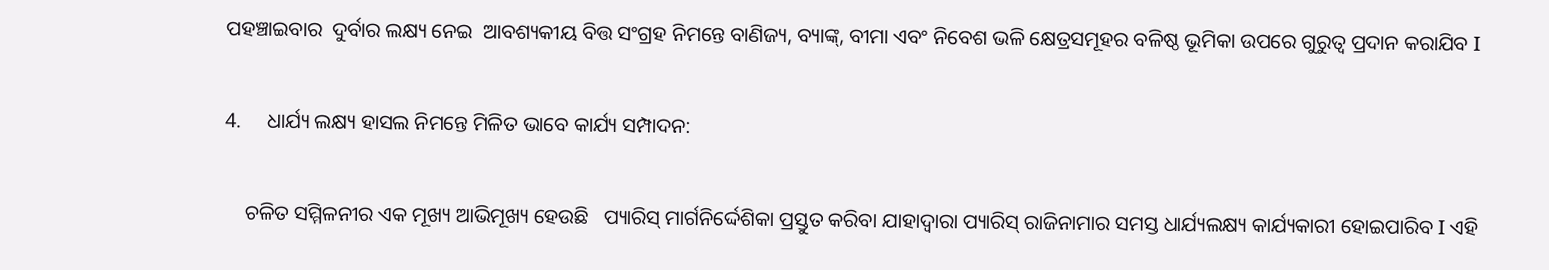ପହଞ୍ଚାଇବାର  ଦୁର୍ବାର ଲକ୍ଷ୍ୟ ନେଇ  ଆବଶ୍ୟକୀୟ ବିତ୍ତ ସଂଗ୍ରହ ନିମନ୍ତେ ବାଣିଜ୍ୟ, ବ୍ୟାଙ୍କ୍, ବୀମା ଏବଂ ନିବେଶ ଭଳି କ୍ଷେତ୍ରସମୂହର ବଳିଷ୍ଠ ଭୂମିକା ଉପରେ ଗୁରୁତ୍ୱ ପ୍ରଦାନ କରାଯିବ I

4.     ଧାର୍ଯ୍ୟ ଲକ୍ଷ୍ୟ ହାସଲ ନିମନ୍ତେ ମିଳିତ ଭାବେ କାର୍ଯ୍ୟ ସମ୍ପାଦନ:

    ଚଳିତ ସମ୍ମିଳନୀର ଏକ ମୂଖ୍ୟ ଆଭିମୂଖ୍ୟ ହେଉଛି   ପ୍ୟାରିସ୍ ମାର୍ଗନିର୍ଦ୍ଦେଶିକା ପ୍ରସ୍ତୁତ କରିବା ଯାହାଦ୍ୱାରା ପ୍ୟାରିସ୍ ରାଜିନାମାର ସମସ୍ତ ଧାର୍ଯ୍ୟଲକ୍ଷ୍ୟ କାର୍ଯ୍ୟକାରୀ ହୋଇପାରିବ I ଏହି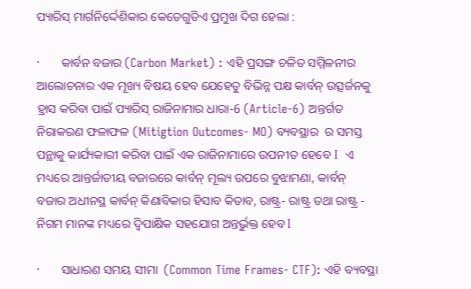ପ୍ୟାରିସ୍ ମାର୍ଗନିର୍ଦ୍ଦେଶିକାର କେତେଗୁଡିଏ ପ୍ରମୁଖ ଦିଗ ହେଲା :

·       କାର୍ବନ ବଜାର (Carbon Market) : ଏହି ପ୍ରସଙ୍ଗ ଚଳିତ ସମ୍ମିଳନୀର ଆଲୋଚନାର ଏକ ମୂଖ୍ୟ ବିଷୟ ହେବ ଯେହେତୁ ବିଭିନ୍ନ ପକ୍ଷ କାର୍ବନ୍ ଉତ୍ସର୍ଜନକୁ ହ୍ରାସ କରିବା ପାଇଁ ପ୍ୟାରିସ୍ ରାଜିନାମାର ଧାରା-6 (Article-6) ଅନ୍ତର୍ଗତ  ନିରାକରଣ ଫଳାଫଳ (Mitigtion Outcomes- MO) ବ୍ୟବସ୍ଥାର  ର ସମସ୍ତ ପନ୍ଥାକୁ କାର୍ଯ୍ୟକାରୀ କରିବା ପାଇଁ ଏକ ରାଜିନାମାରେ ଉପନୀତ ହେବେ I  ଏ ମଧ୍ୟରେ ଆନ୍ତର୍ଜାତୀୟ ବଜାରରେ କାର୍ବନ୍ ମୂଲ୍ୟ ଉପରେ ବୁଝାମଣା, କାର୍ବନ୍ ବଜାର ଅଧୀନସ୍ଥ କାର୍ବନ୍ କିଣାବିକାର ହିସାବ କିତାବ, ରାଷ୍ଟ୍ର- ରାଷ୍ଟ୍ର ତଥା ରାଷ୍ଟ୍ର - ନିଗମ ମାନଙ୍କ ମଧ୍ୟରେ ଦ୍ୱିପାକ୍ଷିକ ସହଯୋଗ ଅନ୍ତର୍ଭୁକ୍ତ ହେବ I

·       ସାଧାରଣ ସମୟ ସୀମା  (Common Time Frames- CTF): ଏହି ବ୍ୟବସ୍ଥା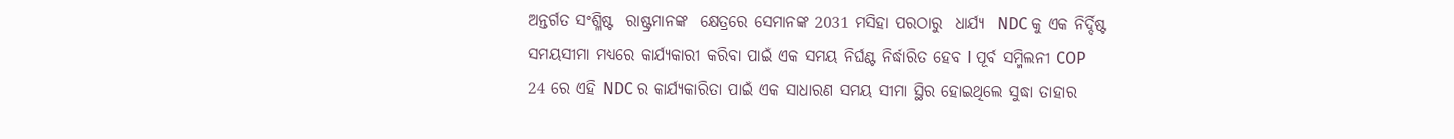ଅନ୍ତର୍ଗତ ସଂଶ୍ଳିଷ୍ଟ  ରାଷ୍ଟ୍ରମାନଙ୍କ  କ୍ଷେତ୍ରରେ ସେମାନଙ୍କ 2031 ମସିହା ପରଠାରୁ  ଧାର୍ଯ୍ୟ  NDC କୁ ଏକ ନିର୍ଦ୍ଦିଷ୍ଟ ସମୟସୀମା ମଧ୍ୟରେ କାର୍ଯ୍ୟକାରୀ କରିବା ପାଇଁ ଏକ ସମୟ ନିର୍ଘଣ୍ଟ ନିର୍ଦ୍ଧାରିତ ହେବ I ପୂର୍ବ ସମ୍ମିଲନୀ COP 24 ରେ ଏହି NDC ର କାର୍ଯ୍ୟକାରିତା ପାଇଁ ଏକ ସାଧାରଣ ସମୟ ସୀମା ସ୍ଥିର ହୋଇଥିଲେ ସୁଦ୍ଧା ତାହାର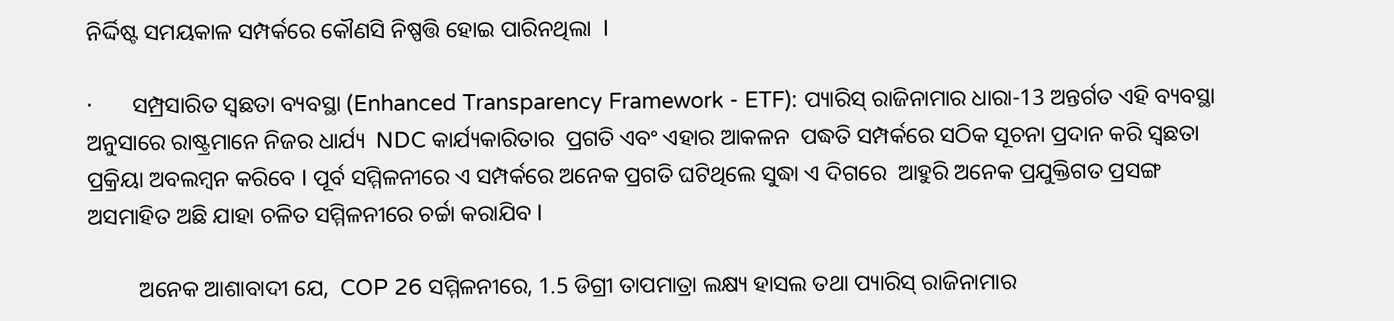ନିର୍ଦ୍ଦିଷ୍ଟ ସମୟକାଳ ସମ୍ପର୍କରେ କୌଣସି ନିଷ୍ପତ୍ତି ହୋଇ ପାରିନଥିଲା  I

·       ସମ୍ପ୍ରସାରିତ ସ୍ୱଛତା ବ୍ୟବସ୍ଥା (Enhanced Transparency Framework - ETF): ପ୍ୟାରିସ୍ ରାଜିନାମାର ଧାରା-13 ଅନ୍ତର୍ଗତ ଏହି ବ୍ୟବସ୍ଥା ଅନୁସାରେ ରାଷ୍ଟ୍ରମାନେ ନିଜର ଧାର୍ଯ୍ୟ  NDC କାର୍ଯ୍ୟକାରିତାର  ପ୍ରଗତି ଏବଂ ଏହାର ଆକଳନ  ପଦ୍ଧତି ସମ୍ପର୍କରେ ସଠିକ ସୂଚନା ପ୍ରଦାନ କରି ସ୍ବଛତା ପ୍ରକ୍ରିୟା ଅବଲମ୍ବନ କରିବେ I ପୂର୍ବ ସମ୍ମିଳନୀରେ ଏ ସମ୍ପର୍କରେ ଅନେକ ପ୍ରଗତି ଘଟିଥିଲେ ସୁଦ୍ଧା ଏ ଦିଗରେ  ଆହୁରି ଅନେକ ପ୍ରଯୁକ୍ତିଗତ ପ୍ରସଙ୍ଗ ଅସମାହିତ ଅଛି ଯାହା ଚଳିତ ସମ୍ମିଳନୀରେ ଚର୍ଚ୍ଚା କରାଯିବ I

         ଅନେକ ଆଶାବାଦୀ ଯେ,  COP 26 ସମ୍ମିଳନୀରେ, 1.5 ଡିଗ୍ରୀ ତାପମାତ୍ରା ଲକ୍ଷ୍ୟ ହାସଲ ତଥା ପ୍ୟାରିସ୍ ରାଜିନାମାର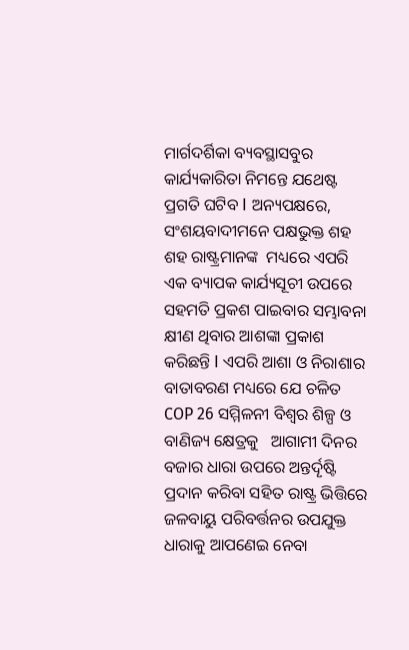ମାର୍ଗଦର୍ଶିକା ବ୍ୟବସ୍ଥାସବୁର କାର୍ଯ୍ୟକାରିତା ନିମନ୍ତେ ଯଥେଷ୍ଟ ପ୍ରଗତି ଘଟିବ I ଅନ୍ୟପକ୍ଷରେ, ସଂଶୟବାଦୀମନେ ପକ୍ଷଭୁକ୍ତ ଶହ ଶହ ରାଷ୍ଟ୍ରମାନଙ୍କ  ମଧ୍ୟରେ ଏପରି ଏକ ବ୍ୟାପକ କାର୍ଯ୍ୟସୂଚୀ ଉପରେ ସହମତି ପ୍ରକଶ ପାଇବାର ସମ୍ଭାବନା କ୍ଷୀଣ ଥିବାର ଆଶଙ୍କା ପ୍ରକାଶ କରିଛନ୍ତି I ଏପରି ଆଶା ଓ ନିରାଶାର ବାତାବରଣ ମଧ୍ୟରେ ଯେ ଚଳିତ  COP 26 ସମ୍ମିଳନୀ ବିଶ୍ୱର ଶିଳ୍ପ ଓ ବାଣିଜ୍ୟ କ୍ଷେତ୍ରକୁ   ଆଗାମୀ ଦିନର ବଜାର ଧାରା ଉପରେ ଅନ୍ତର୍ଦୄଷ୍ଟି ପ୍ରଦାନ କରିବା ସହିତ ରାଷ୍ଟ୍ର ଭିତ୍ତିରେ ଜଳବାୟୁ ପରିବର୍ତ୍ତନର ଉପଯୁକ୍ତ ଧାରାକୁ ଆପଣେଇ ନେବା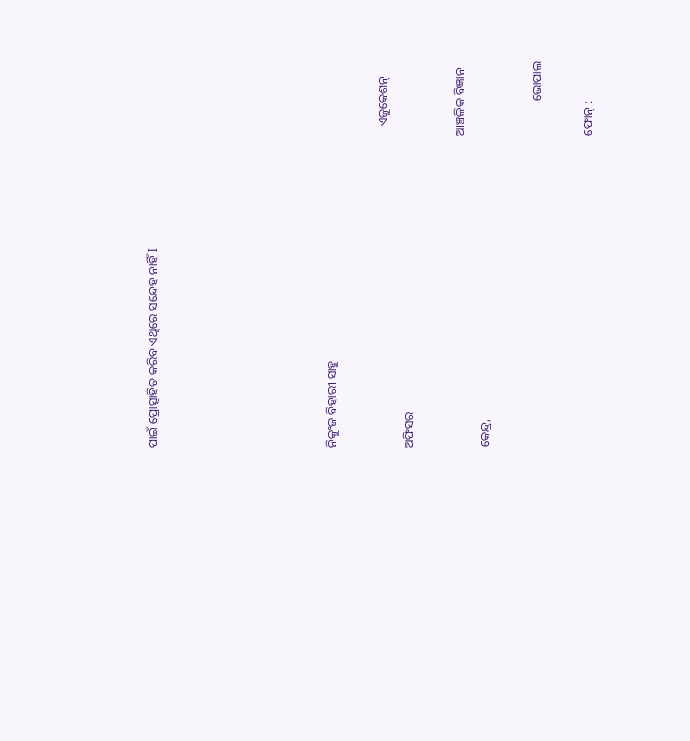ପାଇଁ ପ୍ରୋତ୍ସାହିତ କରିବ ଏଥିରେ ସନ୍ଦେହ ନାହିଁ I






ନିକୁଂଜ ବିହାରୀ ସାହୁ

                                                                                                        ଏଜୁକେଶନ୍ ଅଫିସର

                                                                                                     ଆଞ୍ଚଳିକ ବିଜ୍ଞାନ କେନ୍ଦ୍ର,

                                                                                                                ଭୋପାଲ

                                                                                                     ଫୋନ୍ :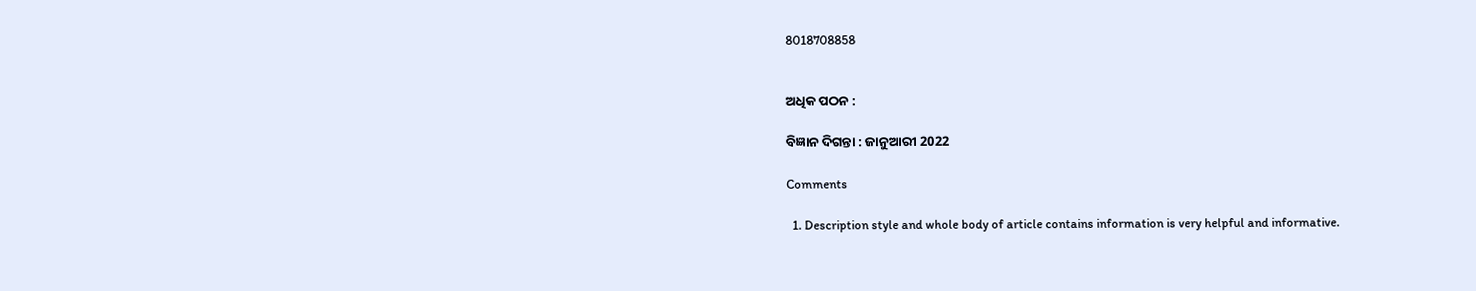8018708858


ଅଧିକ ପଠନ :

ବିଜ୍ଞାନ ଦିଗନ୍ତା : ଜାନୁଆରୀ 2022

Comments

  1. Description style and whole body of article contains information is very helpful and informative.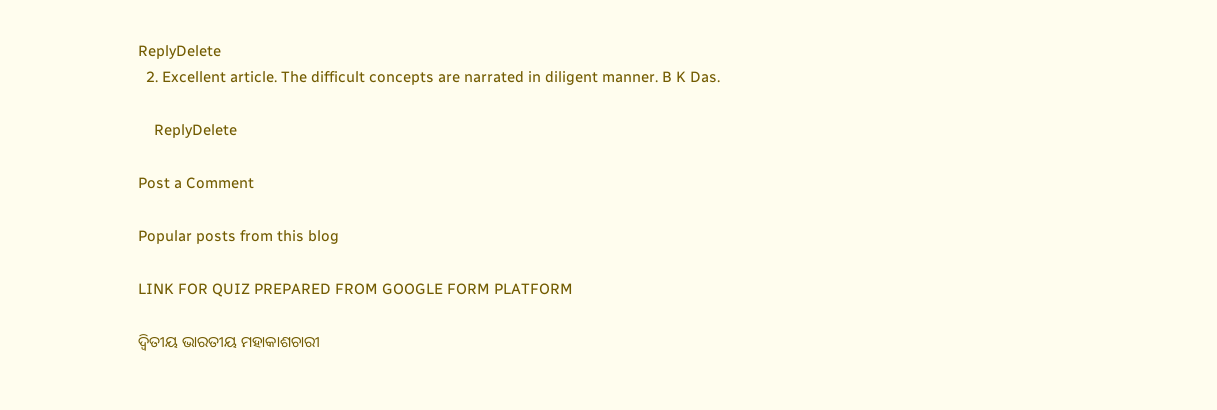ReplyDelete
  2. Excellent article. The difficult concepts are narrated in diligent manner. B K Das.

    ReplyDelete

Post a Comment

Popular posts from this blog

LINK FOR QUIZ PREPARED FROM GOOGLE FORM PLATFORM

ଦ୍ୱିତୀୟ ଭାରତୀୟ ମହାକାଶଚାରୀ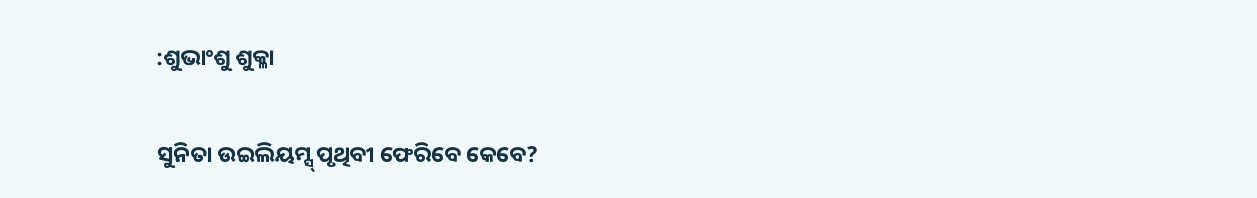:ଶୁଭାଂଶୁ ଶୁକ୍ଳା

ସୁନିତା ଉଇଲିୟମ୍ସ୍ ପୃଥିବୀ ଫେରିବେ କେବେ?